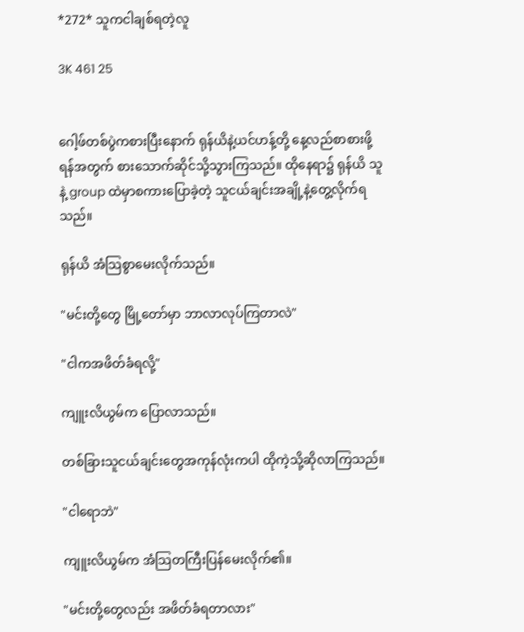*272* သူကငါချစ်ရတဲ့လူ

3K 461 25


ဂေါ့ဖ်တစ်ပွဲကစားပြီးနောက် ရုန်ယိနဲ့ယင်ဟန့်တို့ နေ့လည်စာစားဖို့ရန်အတွက် စားသောက်ဆိုင်သို့သွားကြသည်။ ထိုနေရာ၌ ရုန်ယိ သူနဲ့ group ထဲမှာစကားပြောခဲ့တဲ့ သူငယ်ချင်းအချို့နဲ့တွေ့လိုက်ရသည်။

ရုန်ယိ အံသြစွာမေးလိုက်သည်။

"မင်းတို့တွေ မြို့တော်မှာ ဘာလာလုပ်ကြတာလဲ"

"ငါကအဖိတ်ခံရလို့"

ကျူးလိယွမ်က ပြောလာသည်။

တစ်ခြားသူငယ်ချင်းတွေအကုန်လုံးကပါ ထိုကဲ့သို့ဆိုလာကြသည်။

"ငါရောဘဲ"

ကျူးလိယွမ်က အံသြတကြီးပြန်မေးလိုက်၏။

"မင်းတို့တွေလည်း အဖိတ်ခံရတာလား"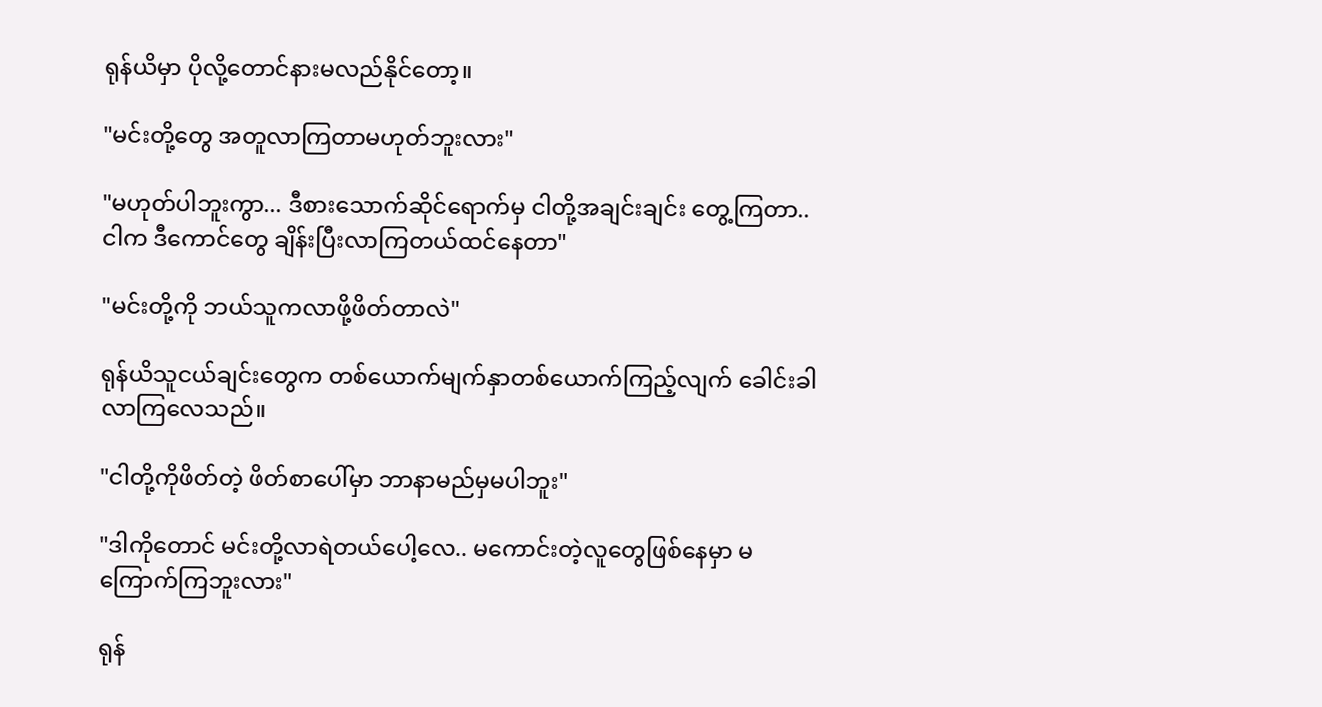ရုန်ယိမှာ ပိုလို့တောင်နားမလည်နိုင်တော့။

"မင်းတို့တွေ အတူလာကြတာမဟုတ်ဘူးလား"

"မဟုတ်ပါဘူးကွာ... ဒီစားသောက်ဆိုင်ရောက်မှ ငါတို့အချင်းချင်း တွေ့ကြတာ.. ငါက ဒီကောင်တွေ ချိန်းပြီးလာကြတယ်ထင်နေတာ"

"မင်းတို့ကို ဘယ်သူကလာဖို့ဖိတ်တာလဲ"

ရုန်ယိသူငယ်ချင်းတွေက တစ်ယောက်မျက်နှာတစ်ယောက်ကြည့်လျက် ခေါင်းခါလာကြလေသည်။

"ငါတို့ကိုဖိတ်တဲ့ ဖိတ်စာပေါ်မှာ ဘာနာမည်မှမပါဘူး"

"ဒါကိုတောင် မင်းတို့လာရဲတယ်ပေါ့လေ.. မကောင်းတဲ့လူတွေဖြစ်နေမှာ မကြောက်ကြဘူးလား"

ရုန်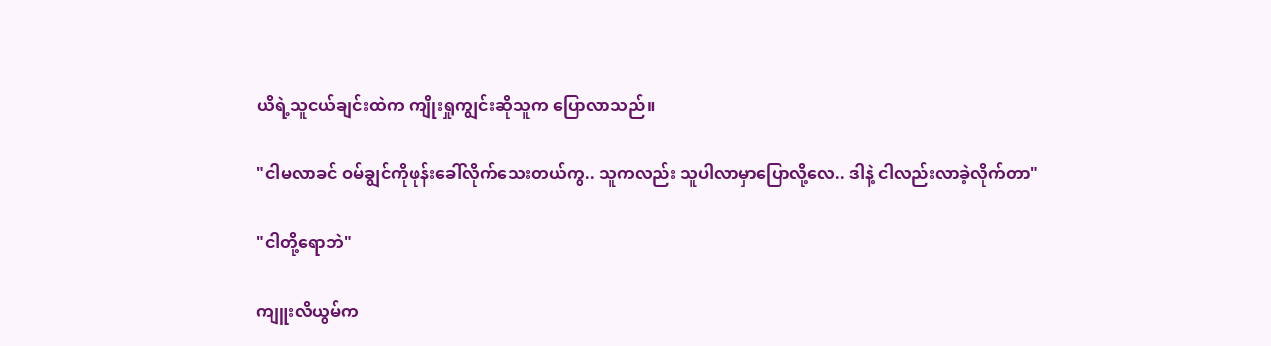ယိရဲ့သူငယ်ချင်းထဲက ကျိုးရှုကျွင်းဆိုသူက ပြောလာသည်။

"ငါမလာခင် ဝမ်ချွင်ကိုဖုန်းခေါ်လိုက်သေးတယ်ကွ.. သူကလည်း သူပါလာမှာပြောလို့လေ.. ဒါနဲ့ ငါလည်းလာခဲ့လိုက်တာ"

"ငါတို့ရောဘဲ"

ကျူးလိယွမ်က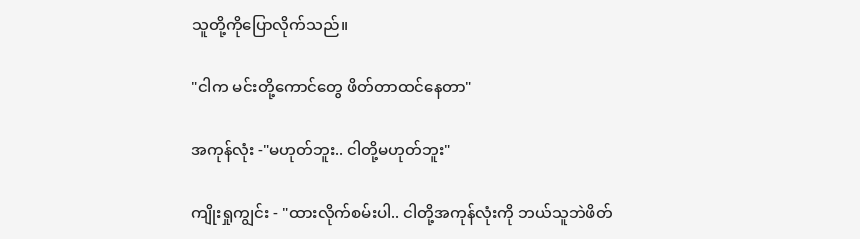သူတို့ကိုပြောလိုက်သည်။

"ငါက မင်းတို့ကောင်တွေ ဖိတ်တာထင်နေတာ"

အကုန်လုံး -"မဟုတ်ဘူး.. ငါတို့မဟုတ်ဘူး"

ကျိုးရှုကျွင်း - "ထားလိုက်စမ်းပါ.. ငါတို့အကုန်လုံးကို ဘယ်သူဘဲဖိတ်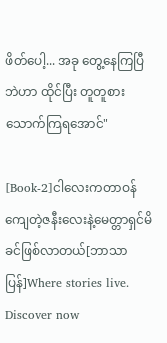ဖိတ်ပေါ့... အခု တွေ့နေကြပြီဘဲဟာ ထိုင်ပြီး တူတူစားသောက်ကြရအောင်"

[Book-2]ငါလေးကတာဝန်ကျေတဲ့ဇနီးလေးနဲ့မေတ္တာရှင်မိခင်ဖြစ်လာတယ်[ဘာသာပြန်]Where stories live. Discover now